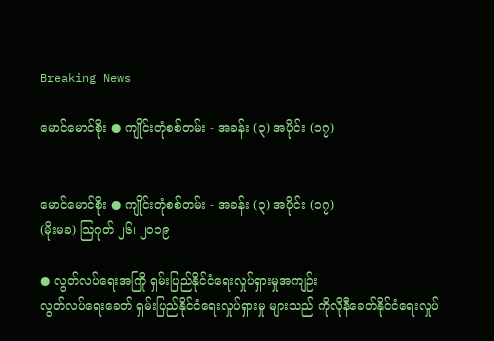Breaking News

မောင်မောင်စိုး ● ကျိုင်းတုံစစ်တမ်း - အခန်း (၃) အပိုင်း (၁၇)


မောင်မောင်စိုး ● ကျိုင်းတုံစစ်တမ်း - အခန်း (၃) အပိုင်း (၁၇)
(မိုးမခ) သြဂုတ် ၂၆၊ ၂၀၁၉

● လွတ်လပ်ရေးအကြို ရှမ်းပြည်နိုင်ငံရေးလှုပ်ရှားမှုအကျဉ်း
လွတ်လပ်ရေးခေတ် ရှမ်းပြည်နိုင်ငံရေးလှုပ်ရှားမှု များသည် ကိုလိုနီခေတ်နိုင်ငံရေးလှုပ်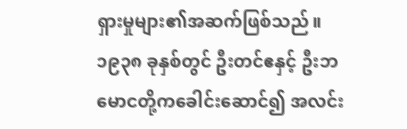ရှားမှုများ၏အဆက်ဖြစ်သည်။ ၁၉၃၈ ခုနှစ်တွင် ဦးတင်ဧနှင့် ဦးဘမောငတို့ကခေါင်းဆောင်၍ အလင်း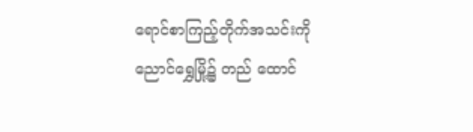ရောင်စာကြည့်တိုက်အသင်းကို ညောင်ရွှေမြို့၌ တည် ထောင်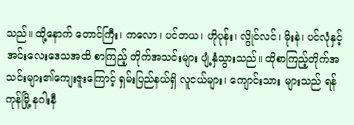သည်။ ထို့နောက် တောင်ကြီး၊ ကလော၊ ပင်တယ၊ ဟိုပုန်း၊ လွိုင်လင်၊ မိုးနဲ၊ ပင်လုံနှင့်အင်းလေးဒေသအထိ စာကြည့် တိုက်အသင်းများ ပျံ့နှံသွားသည်။ ထိုစာကြည့်တိုက်အသင်းများ၏ကျေးဇူးကြောင့် ရှမ်းပြည်နယ်ရှိ လူငယ်များ၊ ကျောင်းသား များသည် ရန်ကုန်မြို့ နဂါးနီ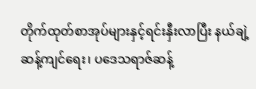တိုက်ထုတ်စာအုပ်များနှင့်ရင်းနှီးလာပြီး နယ်ချဲ့ဆန့်ကျင်ရေး၊ ပဒေသရာဇ်ဆန့်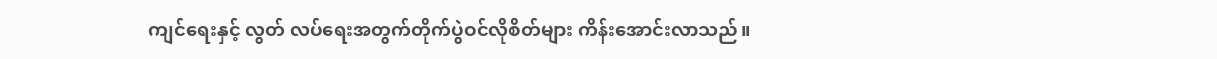ကျင်ရေးနှင့် လွတ် လပ်ရေးအတွက်တိုက်ပွဲဝင်လိုစိတ်များ ကိန်းအောင်းလာသည်။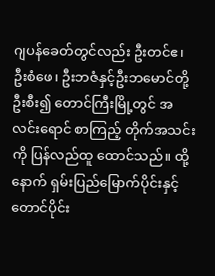ဂျပန်ခေတ်တွင်လည်း ဦးတင်ဧ၊ ဦးစံဖေ၊ ဦးဘဇံနှင့်ဦးဘမောင်တို့ဦးစီး၍ တောင်ကြီးမြို့တွင် အလင်းရောင် စာကြည့် တိုက်အသင်းကို ပြန်လည်ထူ ထောင်သည်။ ထို့နောက် ရှမ်းပြည်မြောက်ပိုင်းနှင့်တောင်ပိုင်း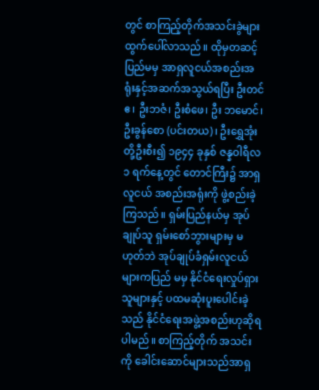တွင် စာကြည့်တိုက်အသင်းခွဲများ ထွက်ပေါ်လာသည်။ ထိုမှတဆင့်ပြည်မမှ အာရှလူငယ်အစည်းအရုံးနှင့်အဆက်အသွယ်ရပြီး ဦးတင်ဧ၊ ဦးဘဇံ၊ ဦးစံဖေ၊ ဦး ဘမောင်၊ ဦးခွန်စော (ပင်းတယ)၊ ဦးရွှေအုံးတို့ဦးစီး၍ ၁၉၄၄ ခုနှစ် ဇန္နဝါရီလ ၁ ရက်နေ့တွင် တောင်ကြီး၌ အာရှ လူငယ် အစည်းအရုံးကို ဖွဲ့စည်းခဲ့ကြသည်။ ရှမ်းပြည်နယ်မှ အုပ်ချုပ်သူ ရှမ်းစော်ဘွားများမှ မဟုတ်ဘဲ အုပ်ချုပ်ခံရှမ်းလူငယ်များကပြည် မမှ နိုင်ငံရေးလှုပ်ရှားသူများနှင့် ပထမဆုံးပူးပေါင်းခဲ့သည် နိုင်ငံရေးအဖွဲ့အစည်းဟုဆိုရပါမည်။ စာကြည့်တိုက် အသင်းကို ခေါင်းဆောင်များသည်အာရှ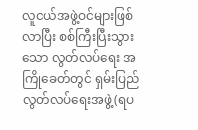လူငယ်အဖွဲ့ဝင်များဖြစ်လာပြီး စစ်ကြီးပြီးသွားသော လွတ်လပ်ရေး အကြိုခေတ်တွင် ရှမ်းပြည် လွတ်လပ်ရေးအဖွဲ့(ရပ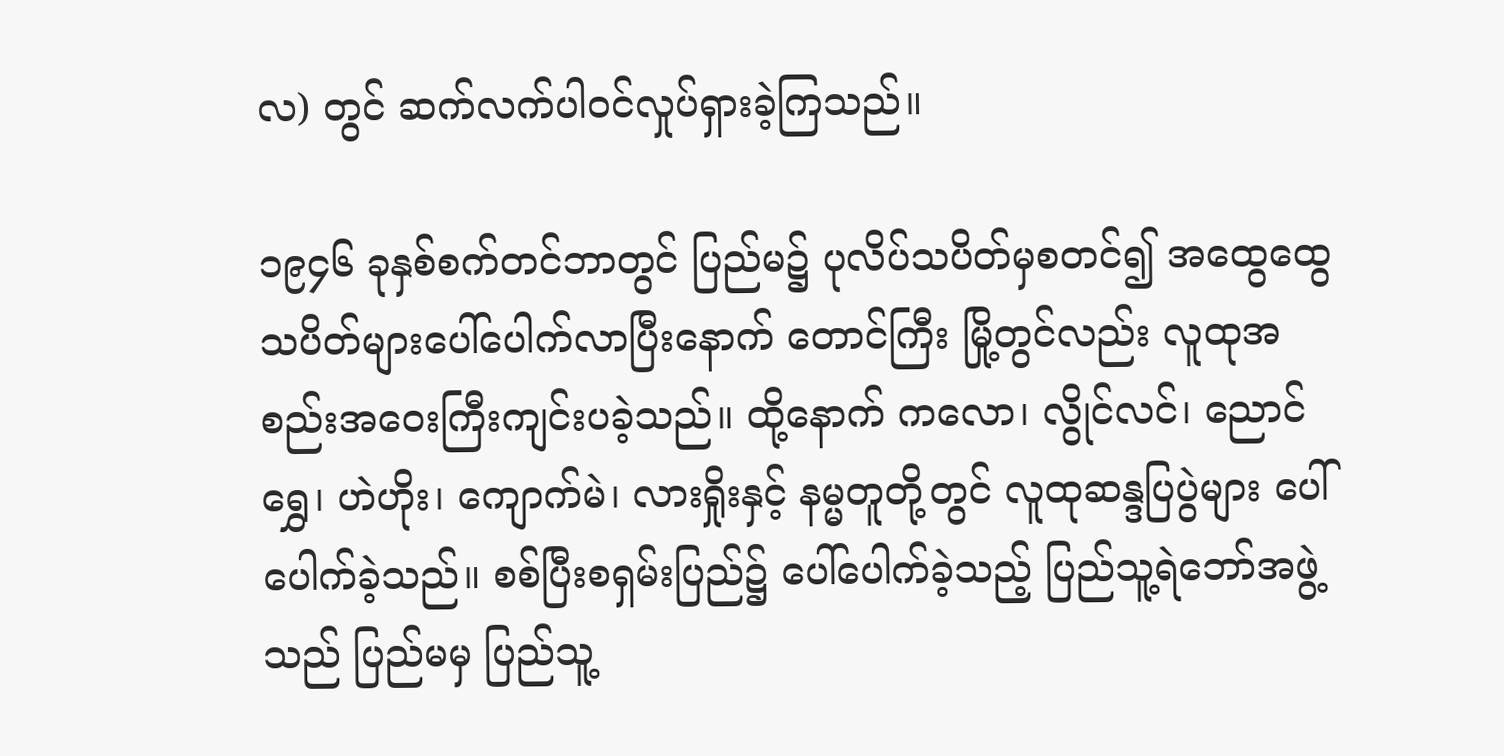လ) တွင် ဆက်လက်ပါဝင်လှုပ်ရှားခဲ့ကြသည်။

၁၉၄၆ ခုနှစ်စက်တင်ဘာတွင် ပြည်မ၌ ပုလိပ်သပိတ်မှစတင်၍ အထွေထွေသပိတ်များပေါ်ပေါက်လာပြီးနောက် တောင်ကြီး မြို့တွင်လည်း လူထုအစည်းအဝေးကြီးကျင်းပခဲ့သည်။ ထို့နောက် ကလော၊ လွိုင်လင်၊ ညောင်ရွှေ၊ ဟဲဟိုး၊ ကျောက်မဲ၊ လားရှိုးနှင့် နမ္မတူတို့တွင် လူထုဆန္ဒပြပွဲများ ပေါ်ပေါက်ခဲ့သည်။ စစ်ပြီးစရှမ်းပြည်၌ ပေါ်ပေါက်ခဲ့သည့် ပြည်သူ့ရဲဘော်အဖွဲ့သည် ပြည်မမှ ပြည်သူ့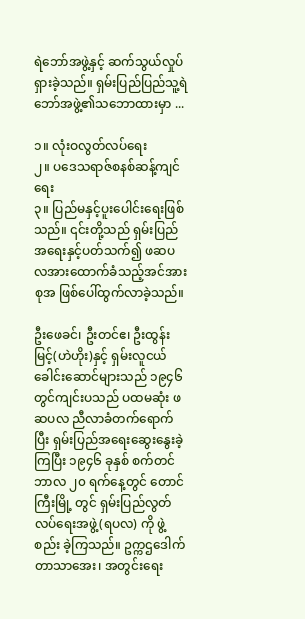ရဲဘော်အဖွဲ့နှင့် ဆက်သွယ်လှုပ်ရှားခဲ့သည်။ ရှမ်းပြည်ပြည်သူ့ရဲဘော်အဖွဲ့၏သဘောထားမှာ ...

၁။ လုံးဝလွတ်လပ်ရေး
၂။ ပဒေသရာဇ်စနစ်ဆန့်ကျင်ရေး
၃။ ပြည်မနှင့်ပူးပေါင်းရေးဖြစ်သည်။ ၎င်းတို့သည် ရှမ်းပြည်အရေးနှင့်ပတ်သက်၍ ဖဆပလအားထောက်ခံသည့်အင်အားစုအ ဖြစ်ပေါ်ထွက်လာခဲ့သည်။

ဦးဖေခင်၊ ဦးတင်ဧ၊ ဦးထွန်းမြင့်(ဟဲဟိုး)နှင့် ရှမ်းလူငယ်ခေါင်းဆောင်များသည် ၁၉၄၆ တွင်ကျင်းပသည် ပထမဆုံး ဖဆပလ ညီလာခံတက်ရောက်ပြီး ရှမ်းပြည်အရေးဆွေးနွေးခဲ့ကြပြီး ၁၉၄၆ ခုနှစ် စက်တင်ဘာလ ၂၀ ရက်နေ့တွင် တောင်ကြီးမြို့ တွင် ရှမ်းပြည်လွတ်လပ်ရေးအဖွဲ့(ရပလ) ကို ဖွဲ့စည်း ခဲ့ကြသည်။ ဥက္ကဌဒေါက်တာသာအေး၊ အတွင်းရေး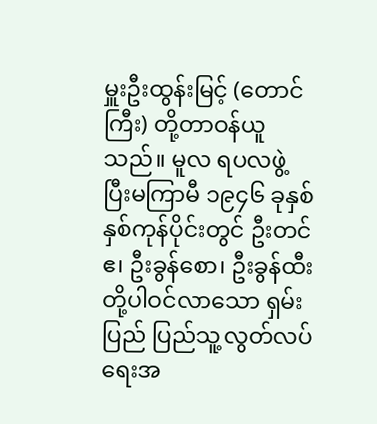မှူးဦးထွန်းမြင့် (တောင်
ကြီး) တို့တာဝန်ယူသည်။ မူလ ရပလဖွဲ့ပြီးမကြာမီ ၁၉၄၆ ခုနှစ် နှစ်ကုန်ပိုင်းတွင် ဦးတင်ဧ၊ ဦးခွန်စော၊ ဦးခွန်ထီးတို့ပါဝင်လာသော ရှမ်းပြည် ပြည်သူ့လွတ်လပ်ရေးအ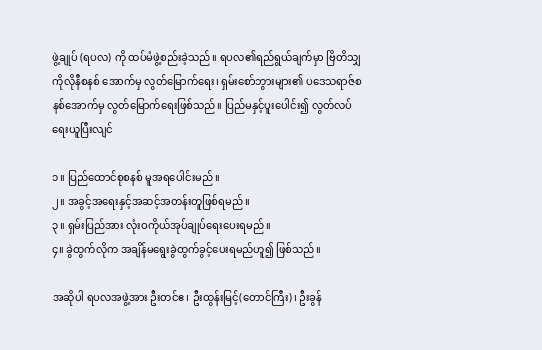ဖွဲ့ချုပ် (ရပလ) ကို ထပ်မံဖွဲ့စည်းခဲ့သည်။ ရပလ၏ရည်ရွယ်ချက်မှာ ဗြိတိသျှကိုလိုနီစနစ် အောက်မှ လွတ်မြောက်ရေး၊ ရှမ်းစော်ဘွားများ၏ ပဒေသရာဇ်စနစ်အောက်မှ လွတ်မြောက်ရေးဖြစ်သည်။ ပြည်မနှင့်ပူးပေါင်း၍ လွတ်လပ်ရေးယူပြီးလျင်

၁။ ပြည်ထောင်စုစနစ် မူအရပေါင်းမည်။
၂။ အခွင့်အရေးနှင့်အဆင့်အတန်းတူဖြစ်ရမည်။
၃။ ရှမ်းပြည်အား လုံးဝကိုယ်အုပ်ချုပ်ရေးပေးရမည်။
၄။ ခွဲထွက်လိုက အချိန်မရွေးခွဲထွက်ခွင့်ပေးရမည်ဟူ၍ ဖြစ်သည်။

အဆိုပါ ရပလအဖွဲ့အား ဦးတင်ဧ၊ ဦးထွန်းမြင့်(တောင်ကြီး)၊ ဦးခွန်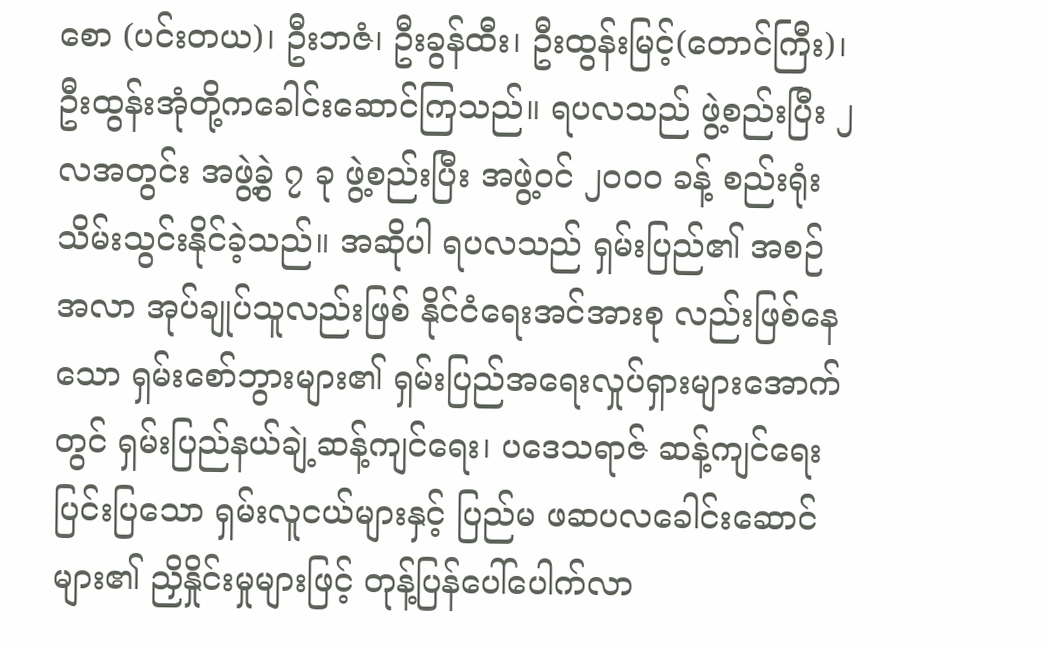စော (ပင်းတယ)၊ ဦးဘဇံ၊ ဦးခွန်ထီး၊ ဦးထွန်းမြင့်(တောင်ကြီး)၊ ဦးထွန်းအုံတို့ကခေါင်းဆောင်ကြသည်။ ရပလသည် ဖွဲ့စည်းပြီး ၂ လအတွင်း အဖွဲ့ခွဲ ၇ ခု ဖွဲ့စည်းပြီး အဖွဲ့ဝင် ၂၀၀၀ ခန့် စည်းရုံးသိမ်းသွင်းနိုင်ခဲ့သည်။ အဆိုပါ ရပလသည် ရှမ်းပြည်၏ အစဉ်အလာ အုပ်ချုပ်သူလည်းဖြစ် နိုင်ငံရေးအင်အားစု လည်းဖြစ်နေသော ရှမ်းစော်ဘွားများ၏ ရှမ်းပြည်အရေးလှုပ်ရှားများအောက်တွင် ရှမ်းပြည်နယ်ချဲ့ဆန့်ကျင်ရေး၊ ပဒေသရာဇ် ဆန့်ကျင်ရေး ပြင်းပြသော ရှမ်းလူငယ်များနှင့် ပြည်မ ဖဆပလခေါင်းဆောင်များ၏ ညှိနှိုင်းမှုများဖြင့် တုန့်ပြန်ပေါ်ပေါက်လာ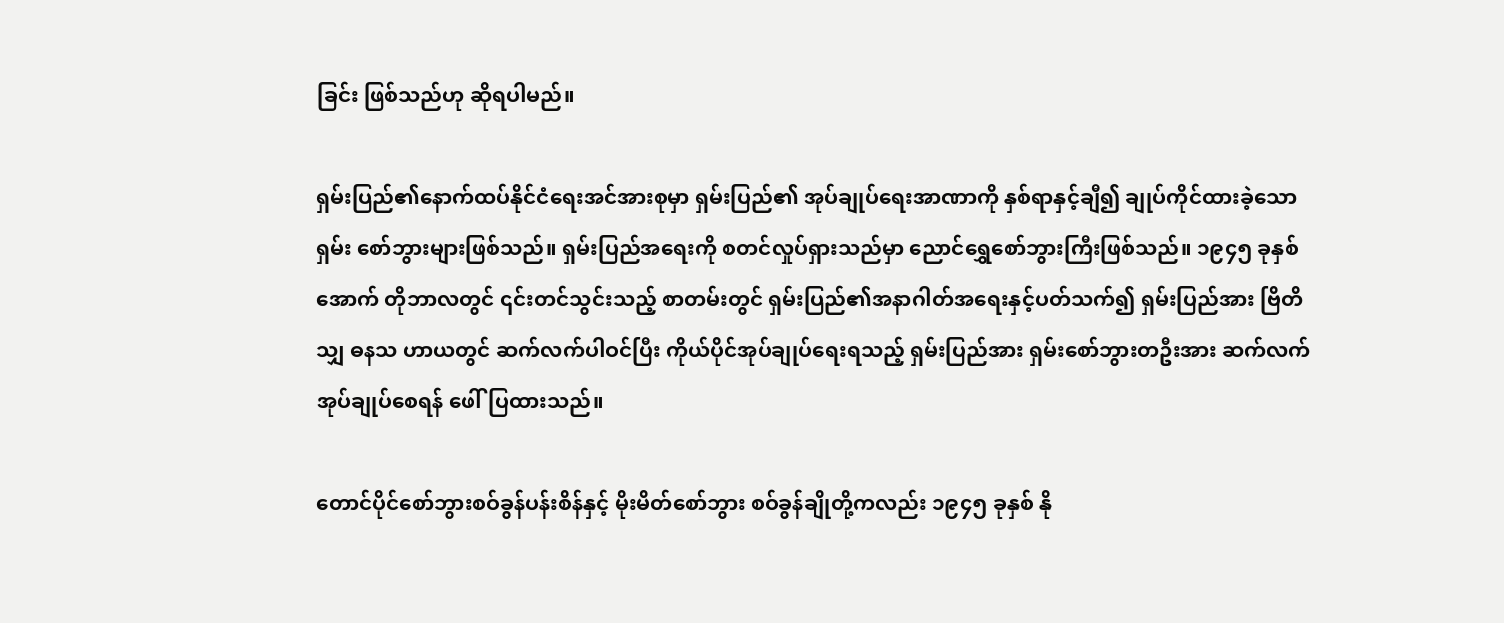ခြင်း ဖြစ်သည်ဟု ဆိုရပါမည်။

ရှမ်းပြည်၏နောက်ထပ်နိုင်ငံရေးအင်အားစုမှာ ရှမ်းပြည်၏ အုပ်ချုပ်ရေးအာဏာကို နှစ်ရာနှင့်ချီ၍ ချုပ်ကိုင်ထားခဲ့သော ရှမ်း စော်ဘွားများဖြစ်သည်။ ရှမ်းပြည်အရေးကို စတင်လှုပ်ရှားသည်မှာ ညောင်ရွှေစော်ဘွားကြီးဖြစ်သည်။ ၁၉၄၅ ခုနှစ် အောက် တိုဘာလတွင် ၎င်းတင်သွင်းသည့် စာတမ်းတွင် ရှမ်းပြည်၏အနာဂါတ်အရေးနှင့်ပတ်သက်၍ ရှမ်းပြည်အား ဗြိတိသျှ ဓနသ ဟာယတွင် ဆက်လက်ပါဝင်ပြီး ကိုယ်ပိုင်အုပ်ချုပ်ရေးရသည့် ရှမ်းပြည်အား ရှမ်းစော်ဘွားတဦးအား ဆက်လက်အုပ်ချုပ်စေရန် ဖေါ်ပြထားသည်။

တောင်ပိုင်စော်ဘွားစဝ်ခွန်ပန်းစိန်နှင့် မိုးမိတ်စော်ဘွား စဝ်ခွန်ချိုတို့ကလည်း ၁၉၄၅ ခုနှစ် နို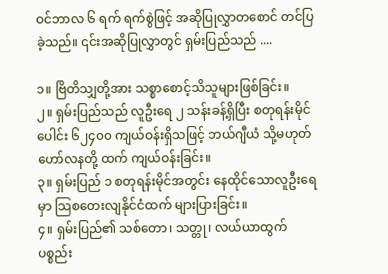ဝင်ဘာလ ၆ ရက် ရက်စွဲဖြင့် အဆိုပြုလွှာတစောင် တင်ပြခဲ့သည်။ ၎င်းအဆိုပြုလွှာတွင် ရှမ်းပြည်သည် ....

၁။ ဗြိတိသျှတို့အား သစ္စာစောင့်သိသူများဖြစ်ခြင်း။
၂။ ရှမ်းပြည်သည် လူဦးရေ ၂ သန်းခန့်ရှိပြီး စတုရန်းမိုင်ပေါင်း ၆၂၄၀၀ ကျယ်ဝန်းရှိသဖြင့် ဘယ်ဂျီယံ သို့မဟုတ် ဟော်လနတို့ ထက် ကျယ်ဝန်းခြင်း။
၃။ ရှမ်းပြည် ၁ စတုရန်းမိုင်အတွင်း နေထိုင်သောလူဦးရေမှာ သြစတေးလျနိုင်ငံထက် များပြားခြင်း။
၄။ ရှမ်းပြည်၏ သစ်တော၊ သတ္တု၊ လယ်ယာထွက်ပစ္စည်း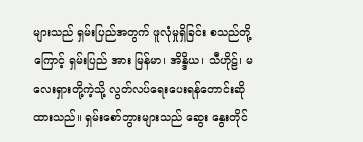များသည် ရှမ်းပြည်အတွက် ဖူလုံမှုရှိခြင်း စသည်တို့ကြောင့် ရှမ်းပြည် အား မြန်မာ၊ အိန္ဒိယ၊ သီဟိုဠ်၊ မလေးရှားတို့ကဲ့သို့ လွတ်လပ်ရေးပေးရန်တောင်းဆိုထားသည်။ ရှမ်းစော်ဘွားများသည် ဆွေး နွေးတိုင်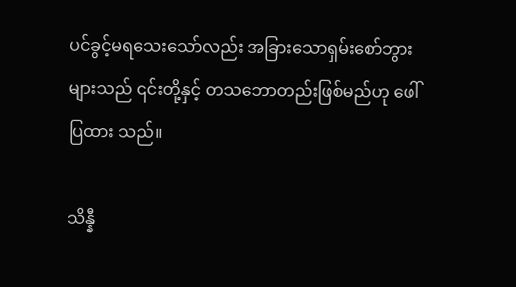ပင်ခွင့်မရသေးသော်လည်း အခြားသောရှမ်းစော်ဘွားများသည် ၎င်းတို့နှင့် တသဘောတည်းဖြစ်မည်ဟု ဖေါ်ပြထား သည်။

သိန္နီ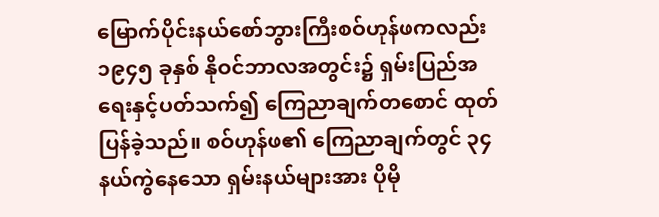မြောက်ပိုင်းနယ်စော်ဘွားကြီးစဝ်ဟုန်ဖကလည်း ၁၉၄၅ ခုနှစ် နိုဝင်ဘာလအတွင်း၌ ရှမ်းပြည်အရေးနှင့်ပတ်သက်၍ ကြေညာချက်တစောင် ထုတ်ပြန်ခဲ့သည်။ စဝ်ဟုန်ဖ၏ ကြေညာချက်တွင် ၃၄ နယ်ကွဲနေသော ရှမ်းနယ်များအား ပိုမို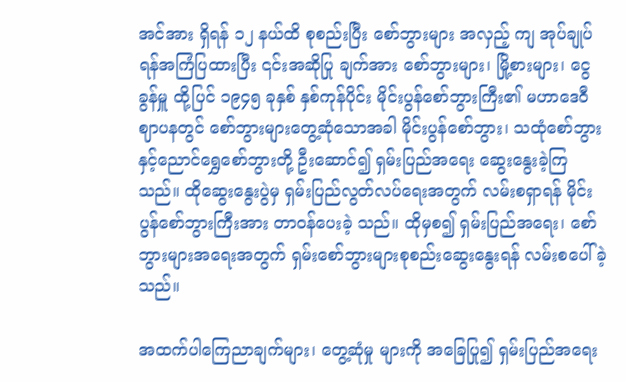အင်အား ရှိရန် ၁၂ နယ်ထိ စုစည်းပြီး စော်ဘွားများ အလှည့် ကျ အုပ်ချုပ်ရန်အကြံပြထားပြီး ၎င်းအဆိုပြု ချက်အား စော်ဘွားများ၊ မြို့စားများ၊ ငွေခွန်မှူ ထို့ပြင် ၁၉၄၅ ခုနှစ် နှစ်ကုန်ပိုင်း မိုင်းပွန်စော်ဘွားကြီး၏ မဟာဒေဝီဈာပနတွင် စော်ဘွားများတွေ့ဆုံသောအခါ မိုင်းပွန်စော်ဘွား၊ သထုံစော်ဘွားနှင့်ညောင်ရွှေစော်ဘွားတို့ ဦးဆောင်၍ ရှမ်းပြည်အရေး ဆွေးနွေးခဲ့ကြသည်။ ထိုဆွေးနွေးပွဲမှ ရှမ်းပြည်လွတ်လပ်ရေးအတွက် လမ်းစရှာရန် မိုင်းပွန်စော်ဘွားကြီးအား တာဝန်ပေးခဲ့ သည်။ ထိုမှစ၍ ရှမ်းပြည်အရေး၊ စော်ဘွားများအရေးအတွက် ရှမ်းစော်ဘွားများစုစည်းဆွေးနွေးရန် လမ်းစပေါ်ခဲ့သည်။

အထက်ပါကြေညာချက်များ၊ တွေ့ဆုံမှု များကို အခြေပြု၍ ရှမ်းပြည်အရေး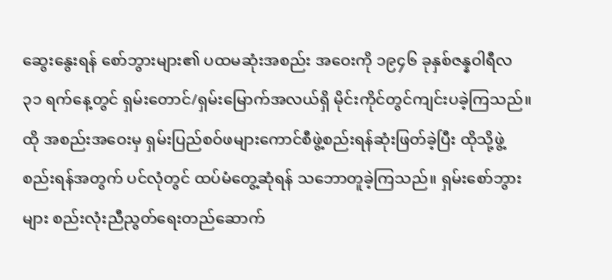ဆွေးနွေးရန် စော်ဘွားများ၏ ပထမဆုံးအစည်း အဝေးကို ၁၉၄၆ ခုနှစ်ဇန္နဝါရီလ ၃၁ ရက်နေ့တွင် ရှမ်းတောင်/ရှမ်းမြောက်အလယ်ရှိ မိုင်းကိုင်တွင်ကျင်းပခဲ့ကြသည်။ ထို အစည်းအဝေးမှ ရှမ်းပြည်စဝ်ဖများကောင်စီဖွဲ့စည်းရန်ဆုံးဖြတ်ခဲ့ပြီး ထိုသို့ဖွဲ့စည်းရန်အတွက် ပင်လုံတွင် ထပ်မံတွေ့ဆုံရန် သဘောတူခဲ့ကြသည်။ ရှမ်းစော်ဘွားများ စည်းလုံးညီညွတ်ရေးတည်ဆောက်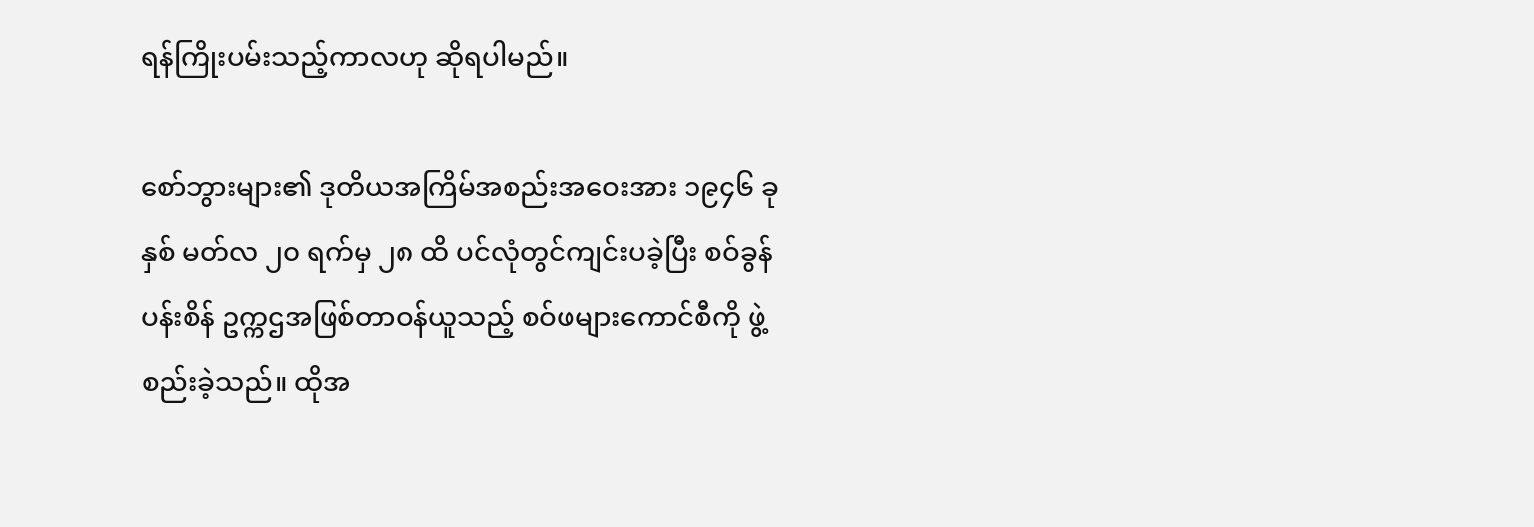ရန်ကြိုးပမ်းသည့်ကာလဟု ဆိုရပါမည်။

စော်ဘွားများ၏ ဒုတိယအကြိမ်အစည်းအဝေးအား ၁၉၄၆ ခုနှစ် မတ်လ ၂၀ ရက်မှ ၂၈ ထိ ပင်လုံတွင်ကျင်းပခဲ့ပြီး စဝ်ခွန် ပန်းစိန် ဥက္ကဌအဖြစ်တာဝန်ယူသည့် စဝ်ဖများကောင်စီကို ဖွဲ့စည်းခဲ့သည်။ ထိုအ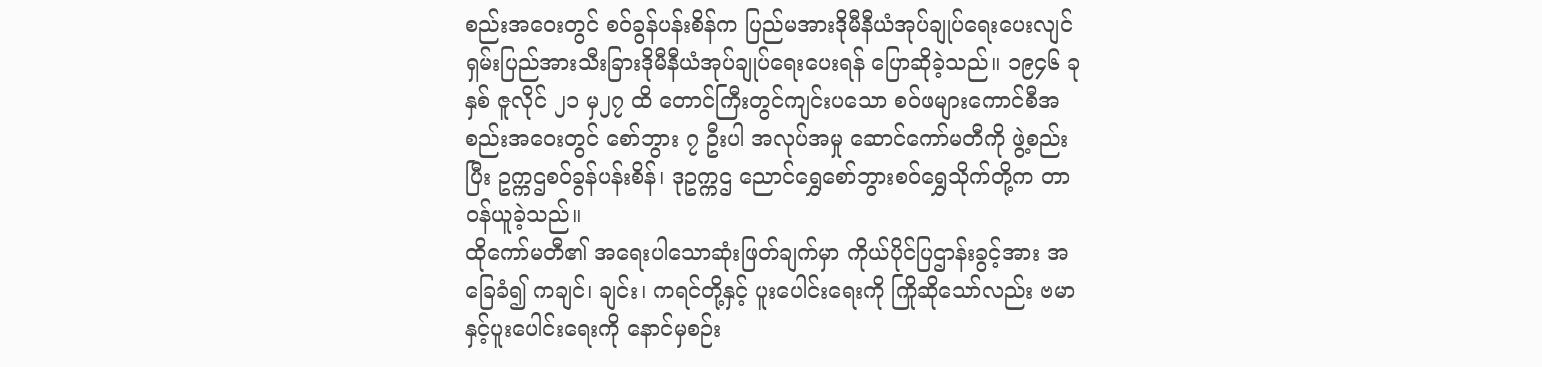စည်းအဝေးတွင် စဝ်ခွန်ပန်းစိန်က ပြည်မအားဒိုမီနီယံအုပ်ချုပ်ရေးပေးလျင် ရှမ်းပြည်အားသီးခြားဒိုမီနီယံအုပ်ချုပ်ရေးပေးရန် ပြောဆိုခဲ့သည်။ ၁၉၄၆ ခုနှစ် ဇူလိုင် ၂၁ မှ၂၇ ထိ တောင်ကြီးတွင်ကျင်းပသော စဝ်ဖများကောင်စီအစည်းအဝေးတွင် စော်ဘွား ၇ ဦးပါ အလုပ်အမှု ဆောင်ကော်မတီကို ဖွဲ့စည်းပြီး ဥက္ကဌစဝ်ခွန်ပန်းစိန်၊ ဒုဥက္ကဌ ညောင်ရွှေစော်ဘွားစဝ်ရွှေသိုက်တို့က တာဝန်ယူခဲ့သည်။
ထိုကော်မတီ၏ အရေးပါသောဆုံးဖြတ်ချက်မှာ ကိုယ်ပိုင်ပြဌာန်းခွင့်အား အခြေခံ၍ ကချင်၊ ချင်း၊ ကရင်တို့နှင့် ပူးပေါင်းရေးကို ကြိုဆိုသော်လည်း ဗမာနှင့်ပူးပေါင်းရေးကို နောင်မှစဉ်း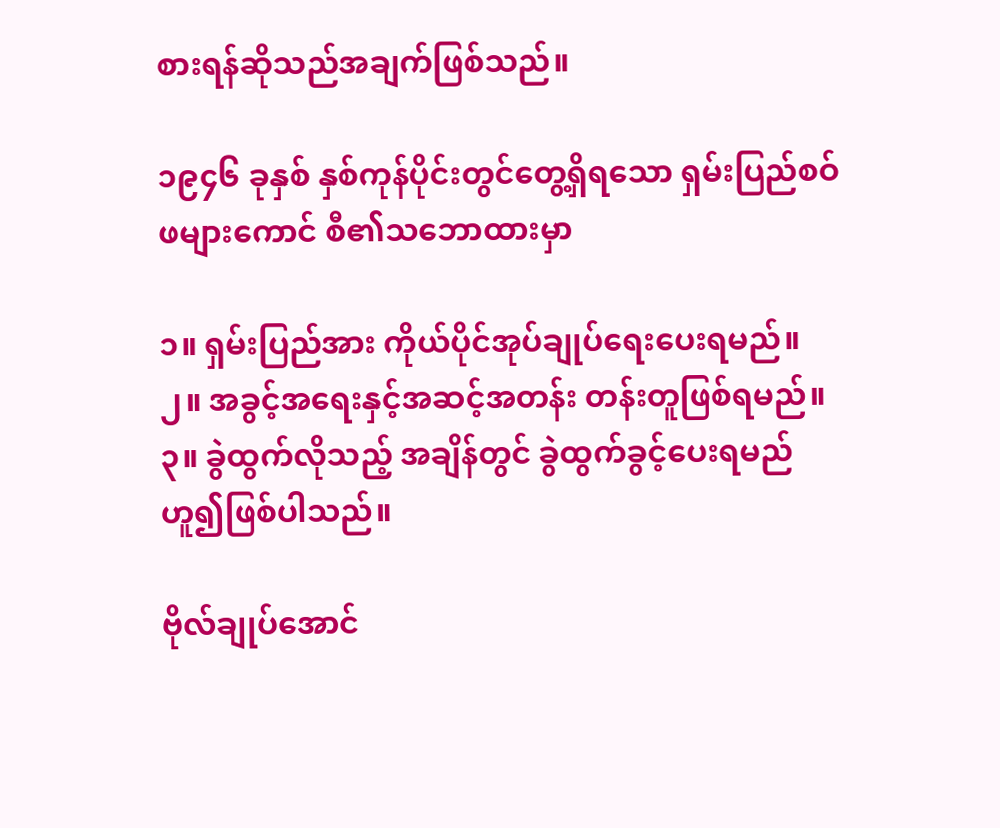စားရန်ဆိုသည်အချက်ဖြစ်သည်။

၁၉၄၆ ခုနှစ် နှစ်ကုန်ပိုင်းတွင်တွေ့ရှိရသော ရှမ်းပြည်စဝ်ဖများကောင် စီ၏သဘောထားမှာ

၁။ ရှမ်းပြည်အား ကိုယ်ပိုင်အုပ်ချုပ်ရေးပေးရမည်။
၂။ အခွင့်အရေးနှင့်အဆင့်အတန်း တန်းတူဖြစ်ရမည်။
၃။ ခွဲထွက်လိုသည့် အချိန်တွင် ခွဲထွက်ခွင့်ပေးရမည် ဟူ၍ဖြစ်ပါသည်။

ဗိုလ်ချုပ်အောင်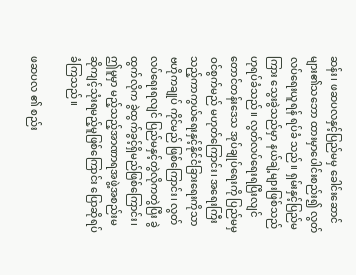ဆန်း၊ ဖဆပလနှင့်ပြည်မမှ ခေါင်းဆောင်များ၏သဘော ထားမှာပေါင်းစည်း၍ လွတ်လပ်ရေးယူရန် ရပ်ခံ သည်။ ရှမ်းနှင့်ပြည်မကြား သွေးခွဲသည်မှာ နယ်ချဲ့များဖြစ်သည်ဟုရပ်ခံသည်။ လွတ်လပ်ရေးရပြီးလျင် တောင်တန်းဒေသ အုပ်ချုပ်ရေးကို ပြည်မမှဝင်စွက်မည် မဟုတ်ကြောင်း၊ အရေးကြီးသည့်ကာကွယ်ရေးနှင့်နိုင်ငံခြားရေးကိုသာ ဗဟိုကချုပ် ကိုင်မည် ဖြစ်ကြောင်း၊ လွတ်လပ်ရေးရလျင် ပြည်မနှင့်တွဲလိုကတွဲပြီး ခွဲထွက်လိုက ခွဲထွက်ခွင့်ရှိမည်ဖြစ်ကြောင်း၊ ဤမူမှာ မည့်သည့်အာဏာရအဖွဲ့အစည်းမဆိုကျင့်သုံးရမည့်မူဖြစ်ကြောင်း ပြောဆိုရပ်ခံကြသည်။

ဖဆပလ ၏ စည်း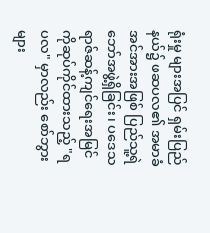ရုံးမှု များအပြင် ရှမ်းပြည်နယ်၌ ဖဆပလ၏ အမာခံအင်အားအဖြစ် ပြည်သူ့ရဲဘော်အဖွဲ့ရှိခြင်း၊ ပဒေသရာဇ်ဆန့်ကျင်ရေးအမြင်ကိုဆုပ်ကိုင်ထားသည့် "ရပလ" မှာလည်း စော်ဘွားများ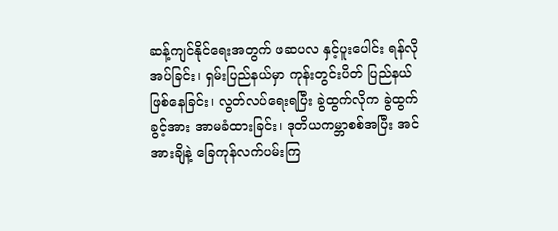ဆန့်ကျင်နိုင်ရေးအတွက် ဖဆပလ နှင့်ပူးပေါင်း ရန်လိုအပ်ခြင်း၊ ရှမ်းပြည်နယ်မှာ ကုန်းတွင်းပိတ် ပြည်နယ်ဖြစ်နေခြင်း၊ လွတ်လပ်ရေးရပြီး ခွဲထွက်လိုက ခွဲထွက်ခွင့်အား အာမခံထားခြင်း၊ ဒုတိယကမ္ဘာစစ်အပြီး အင်အားချိနဲ့ ခြေကုန်လက်ပမ်းကြ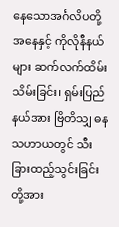နေသောအင်္ဂလိပတို့အနေနှင့် ကိုလိုနီနယ်များ ဆက်လက်ထိမ်းသိမ်းခြင်း၊ ရှမ်းပြည်နယ်အား ဗြိတိသျှ ဓနသဟာယတွင် သီးခြားထည့်သွင်းခြင်းတို့အား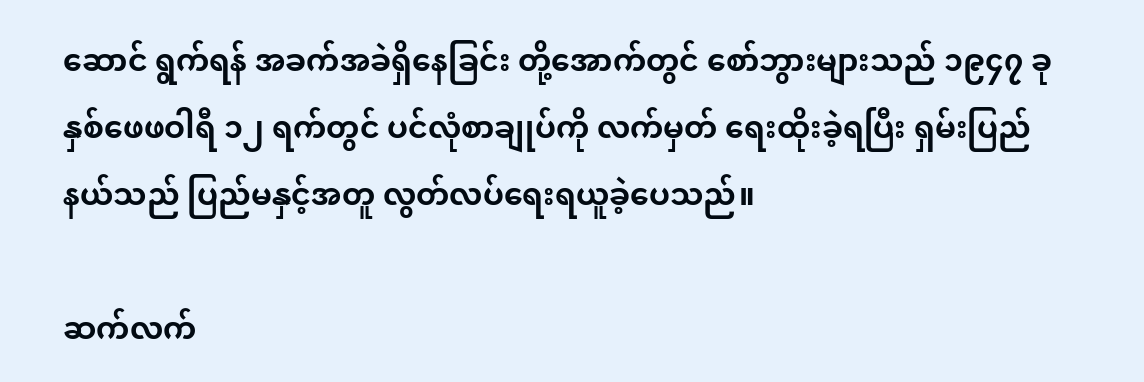ဆောင် ရွက်ရန် အခက်အခဲရှိနေခြင်း တို့အောက်တွင် စော်ဘွားများသည် ၁၉၄၇ ခုနှစ်ဖေဖဝါရီ ၁၂ ရက်တွင် ပင်လုံစာချုပ်ကို လက်မှတ် ရေးထိုးခဲ့ရပြီး ရှမ်းပြည်နယ်သည် ပြည်မနှင့်အတူ လွတ်လပ်ရေးရယူခဲ့ပေသည်။

ဆက်လက်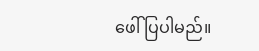ဖေါ်ပြပါမည်။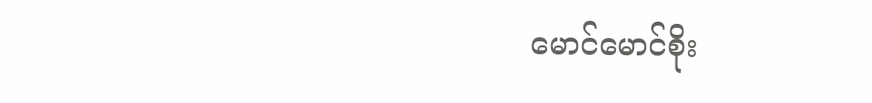မောင်မောင်စိုး